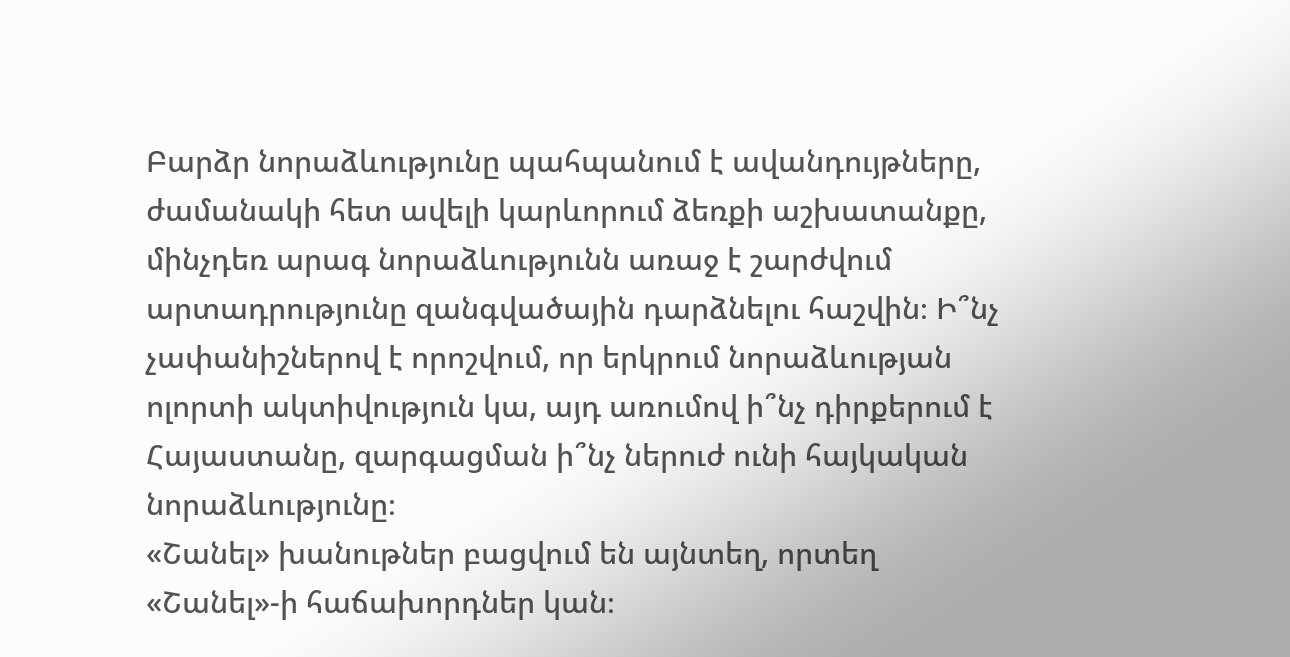Բարձր նորաձևությունը պահպանում է ավանդույթները, ժամանակի հետ ավելի կարևորում ձեռքի աշխատանքը, մինչդեռ արագ նորաձևությունն առաջ է շարժվում արտադրությունը զանգվածային դարձնելու հաշվին։ Ի՞նչ չափանիշներով է որոշվում, որ երկրում նորաձևության ոլորտի ակտիվություն կա, այդ առումով ի՞նչ դիրքերում է Հայաստանը, զարգացման ի՞նչ ներուժ ունի հայկական նորաձևությունը։
«Շանել» խանութներ բացվում են այնտեղ, որտեղ «Շանել»-ի հաճախորդներ կան։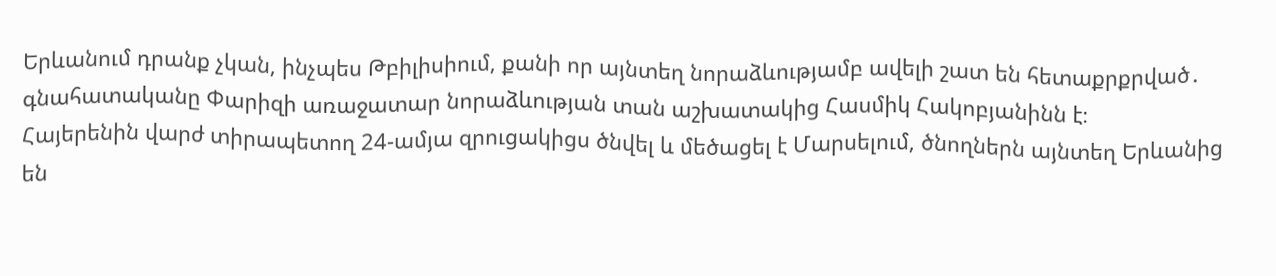Երևանում դրանք չկան, ինչպես Թբիլիսիում, քանի որ այնտեղ նորաձևությամբ ավելի շատ են հետաքրքրված․ գնահատականը Փարիզի առաջատար նորաձևության տան աշխատակից Հասմիկ Հակոբյանինն է։
Հայերենին վարժ տիրապետող 24-ամյա զրուցակիցս ծնվել և մեծացել է Մարսելում, ծնողներն այնտեղ Երևանից են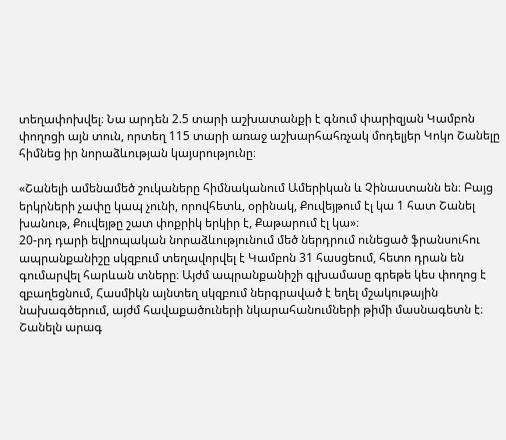տեղափոխվել։ Նա արդեն 2.5 տարի աշխատանքի է գնում փարիզյան Կամբոն փողոցի այն տուն, որտեղ 115 տարի առաջ աշխարհահռչակ մոդելյեր Կոկո Շանելը հիմնեց իր նորաձևության կայսրությունը։

«Շանելի ամենամեծ շուկաները հիմնականում Ամերիկան և Չինաստանն են։ Բայց երկրների չափը կապ չունի, որովհետև, օրինակ, Քուվեյթում էլ կա 1 հատ Շանել խանութ, Քուվեյթը շատ փոքրիկ երկիր է, Քաթարում էլ կա»։
20-րդ դարի եվրոպական նորաձևությունում մեծ ներդրում ունեցած ֆրանսուհու ապրանքանիշը սկզբում տեղավորվել է Կամբոն 31 հասցեում, հետո դրան են գումարվել հարևան տները։ Այժմ ապրանքանիշի գլխամասը գրեթե կես փողոց է զբաղեցնում, Հասմիկն այնտեղ սկզբում ներգրաված է եղել մշակութային նախագծերում, այժմ հավաքածուների նկարահանումների թիմի մասնագետն է։ Շանելն արագ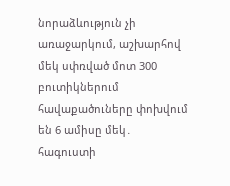նորաձևություն չի առաջարկում, աշխարհով մեկ սփռված մոտ 300 բուտիկներում հավաքածուները փոխվում են 6 ամիսը մեկ․ հագուստի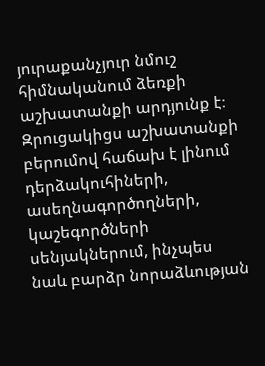յուրաքանչյուր նմուշ հիմնականում ձեռքի աշխատանքի արդյունք է։
Զրուցակիցս աշխատանքի բերումով հաճախ է լինում դերձակուհիների, ասեղնագործողների, կաշեգործների սենյակներում, ինչպես նաև բարձր նորաձևության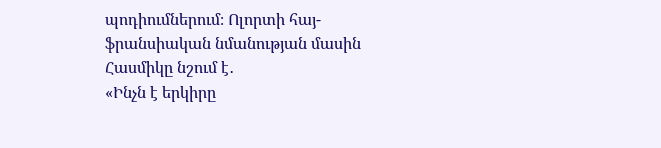պոդիումներում։ Ոլորտի հայ-ֆրանսիական նմանության մասին Հասմիկը նշում է․
«Ինչն է երկիրը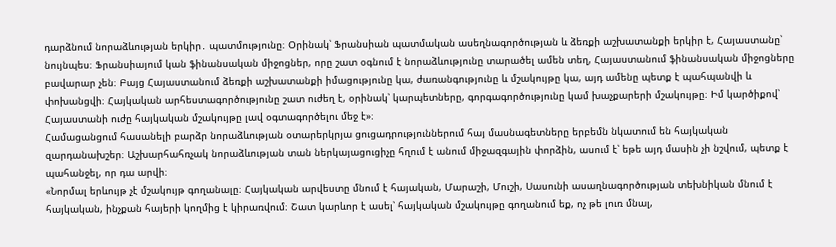դարձնում նորաձևության երկիր․ պատմությունը։ Օրինակ՝ Ֆրանսիան պատմական ասեղնագործության և ձեռքի աշխատանքի երկիր է, Հայաստանը՝ նույնպես։ Ֆրանսիայում կան ֆինանսական միջոցներ, որը շատ օգնում է նորաձևությունը տարածել ամեն տեղ, Հայաստանում ֆինանսական միջոցները բավարար չեն։ Բայց Հայաստանում ձեռքի աշխատանքի իմացությունը կա, ժառանգությունը և մշակույթը կա, այդ ամենը պետք է պահպանվի և փոխանցվի։ Հայկական արհեստագործությունը շատ ուժեղ է, օրինակ՝ կարպետները, գորգագործությունը կամ խաչքարերի մշակույթը։ Իմ կարծիքով՝ Հայաստանի ուժը հայկական մշակույթը լավ օգտագործելու մեջ է»։
Համացանցում հասանելի բարձր նորաձևության օտարերկրյա ցուցադրություններում հայ մասնագետները երբեմն նկատում են հայկական զարդանախշեր։ Աշխարհահռչակ նորաձևության տան ներկայացուցիչը հղում է անում միջազգային փորձին, ասում է՝ եթե այդ մասին չի նշվում, պետք է պահանջել, որ դա արվի։
«Նորմալ երևույթ չէ մշակույթ գողանալը։ Հայկական արվեստը մնում է հայական, Մարաշի, Մուշի, Սասունի ասաղնագործության տեխնիկան մնում է հայկական, ինչքան հայերի կողմից է կիրառվում։ Շատ կարևոր է ասել՝ հայկական մշակույթը գողանում եք, ոչ թե լուռ մնալ,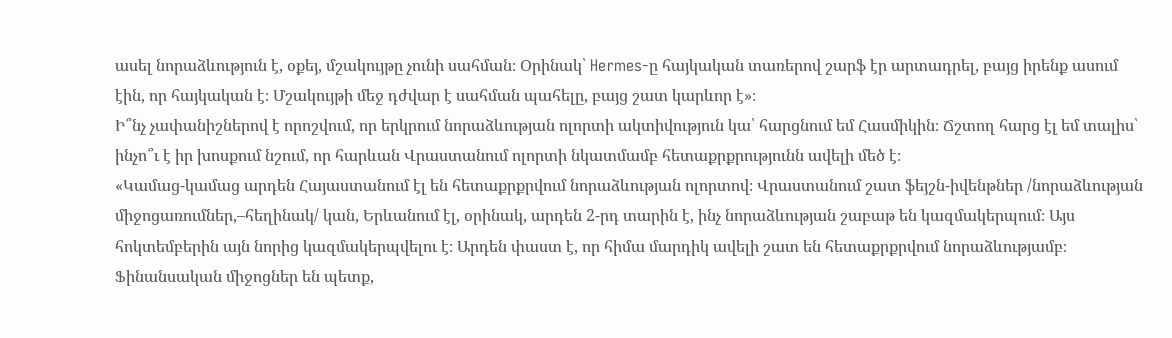ասել նորաձևություն է, օքեյ, մշակույթը չունի սահման։ Օրինակ՝ Hermes-ը հայկական տառերով շարֆ էր արտադրել, բայց իրենք ասում էին, որ հայկական է։ Մշակույթի մեջ դժվար է սահման պահելը, բայց շատ կարևոր է»։
Ի՞նչ չափանիշներով է որոշվում, որ երկրում նորաձևության ոլորտի ակտիվություն կա՝ հարցնում եմ Հասմիկին։ Ճշտող հարց էլ եմ տալիս՝ ինչո՞ւ է իր խոսքում նշում, որ հարևան Վրաստանում ոլորտի նկատմամբ հետաքրքրությունն ավելի մեծ է։
«Կամաց-կամաց արդեն Հայաստանում էլ են հետաքրքրվում նորաձևության ոլորտով։ Վրաստանում շատ ֆեյշն-իվենթներ /նորաձևության միջոցառումներ,–հեղինակ/ կան, Երևանում էլ, օրինակ, արդեն 2-րդ տարին է, ինչ նորաձևության շաբաթ են կազմակերպում։ Այս հոկտեմբերին այն նորից կազմակերպվելու է։ Արդեն փաստ է, որ հիմա մարդիկ ավելի շատ են հետաքրքրվում նորաձևությամբ։ Ֆինանսական միջոցներ են պետք,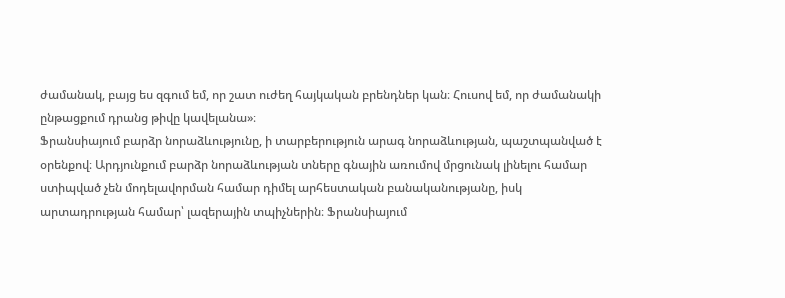ժամանակ, բայց ես զգում եմ, որ շատ ուժեղ հայկական բրենդներ կան։ Հուսով եմ, որ ժամանակի ընթացքում դրանց թիվը կավելանա»։
Ֆրանսիայում բարձր նորաձևությունը, ի տարբերություն արագ նորաձևության, պաշտպանված է օրենքով։ Արդյունքում բարձր նորաձևության տները գնային առումով մրցունակ լինելու համար ստիպված չեն մոդելավորման համար դիմել արհեստական բանականությանը, իսկ արտադրության համար՝ լազերային տպիչներին։ Ֆրանսիայում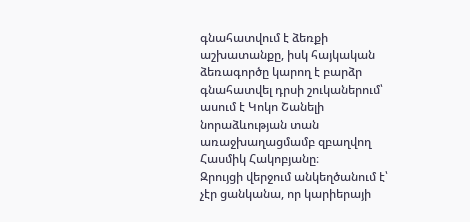գնահատվում է ձեռքի աշխատանքը, իսկ հայկական ձեռագործը կարող է բարձր գնահատվել դրսի շուկաներում՝ ասում է Կոկո Շանելի նորաձևության տան առաջխաղացմամբ զբաղվող Հասմիկ Հակոբյանը։
Զրույցի վերջում անկեղծանում է՝ չէր ցանկանա, որ կարիերայի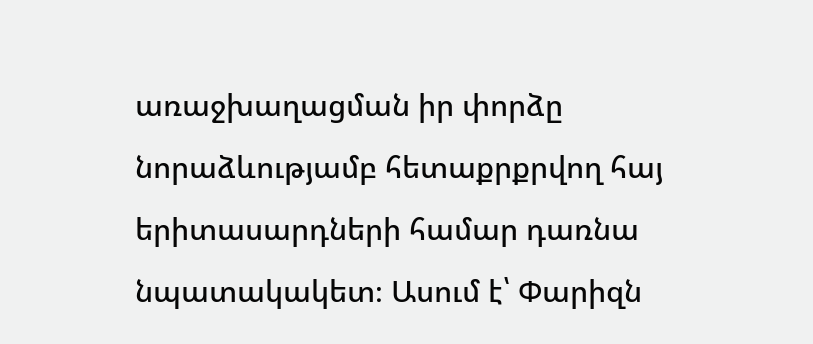առաջխաղացման իր փորձը նորաձևությամբ հետաքրքրվող հայ երիտասարդների համար դառնա նպատակակետ։ Ասում է՝ Փարիզն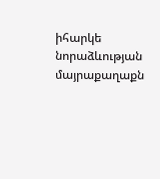իհարկե նորաձևության մայրաքաղաքն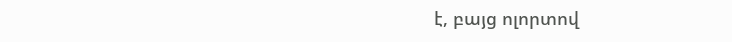է, բայց ոլորտով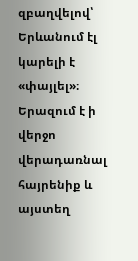զբաղվելով՝ Երևանում էլ կարելի է «փայլել»։ Երազում է ի վերջո վերադառնալ հայրենիք և այստեղ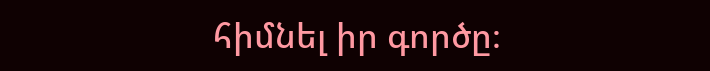հիմնել իր գործը։